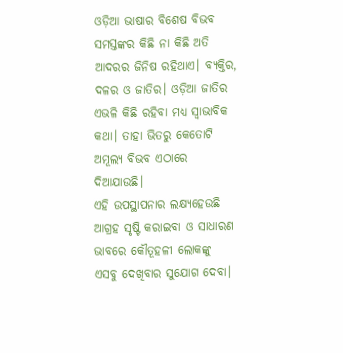ଓଡ଼ିଆ ଭାଷାର ବିଶେଷ ବିଭବ
ସମସ୍ତଙ୍କର କିଛି ନା କିଛି ଅତି ଆଦରର ଜିନିଷ ରହିଥାଏ। ବ୍ୟକ୍ତିର, ଦଳର ଓ ଜାତିର। ଓଡ଼ିଆ ଜାତିର ଏଭଳି କିଛି ରହିବା ମଧ୍ୟ ସ୍ୱାଭାବିକ କଥା। ତାହା ଭିତରୁ କେତୋଟି ଅମୂଲ୍ୟ ବିଭବ ଏଠାରେ ଦିଆଯାଉଛି।
ଏହି ଉପସ୍ଥାପନାର ଲକ୍ଷ୍ୟହେଉଛି ଆଗ୍ରହ ସୃଷ୍ଟି କରାଇବା ଓ ସାଧାରଣ ଭାବରେ କୌତୂହଳୀ ଲୋକଙ୍କୁ ଏସବୁ ଦେଖିବାର ସୁଯୋଗ ଦେବା।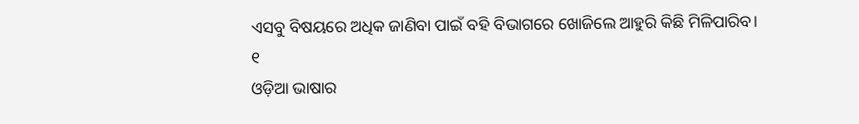ଏସବୁ ବିଷୟରେ ଅଧିକ ଜାଣିବା ପାଇଁ ବହି ବିଭାଗରେ ଖୋଜିଲେ ଆହୁରି କିଛି ମିଳିପାରିବ।
୧
ଓଡ଼ିଆ ଭାଷାର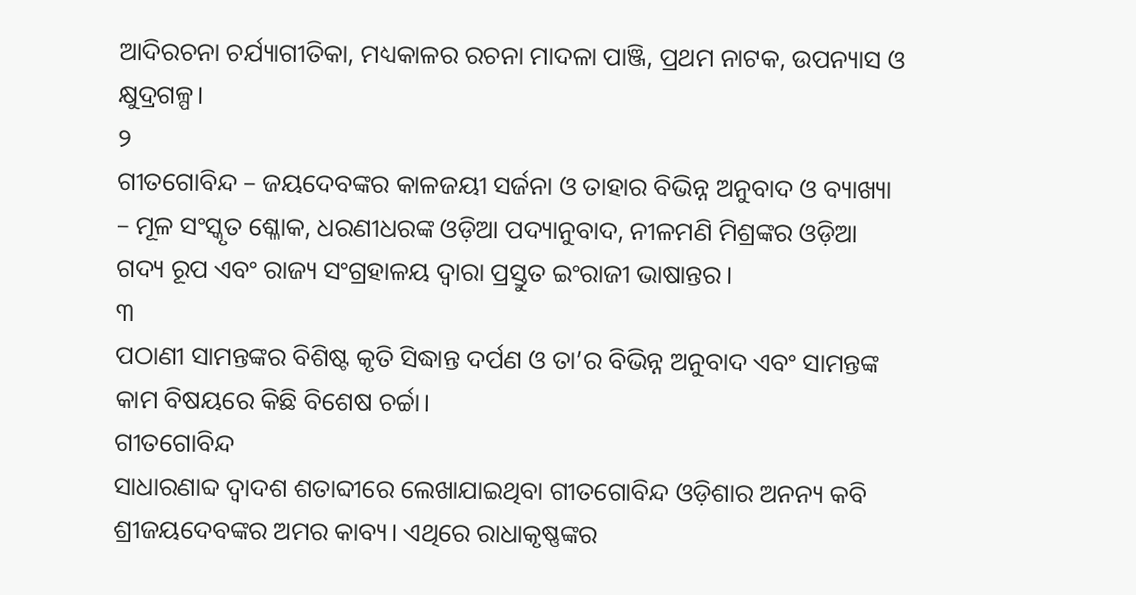ଆଦିରଚନା ଚର୍ଯ୍ୟାଗୀତିକା, ମଧ୍ୟକାଳର ରଚନା ମାଦଳା ପାଞ୍ଜି, ପ୍ରଥମ ନାଟକ, ଉପନ୍ୟାସ ଓ କ୍ଷୁଦ୍ରଗଳ୍ପ।
୨
ଗୀତଗୋବିନ୍ଦ – ଜୟଦେବଙ୍କର କାଳଜୟୀ ସର୍ଜନା ଓ ତାହାର ବିଭିନ୍ନ ଅନୁବାଦ ଓ ବ୍ୟାଖ୍ୟା – ମୂଳ ସଂସ୍କୃତ ଶ୍ଳୋକ, ଧରଣୀଧରଙ୍କ ଓଡ଼ିଆ ପଦ୍ୟାନୁବାଦ, ନୀଳମଣି ମିଶ୍ରଙ୍କର ଓଡ଼ିଆ ଗଦ୍ୟ ରୂପ ଏବଂ ରାଜ୍ୟ ସଂଗ୍ରହାଳୟ ଦ୍ୱାରା ପ୍ରସ୍ତୁତ ଇଂରାଜୀ ଭାଷାନ୍ତର।
୩
ପଠାଣୀ ସାମନ୍ତଙ୍କର ବିଶିଷ୍ଟ କୃତି ସିଦ୍ଧାନ୍ତ ଦର୍ପଣ ଓ ତା’ର ବିଭିନ୍ନ ଅନୁବାଦ ଏବଂ ସାମନ୍ତଙ୍କ କାମ ବିଷୟରେ କିଛି ବିଶେଷ ଚର୍ଚ୍ଚା।
ଗୀତଗୋବିନ୍ଦ
ସାଧାରଣାବ୍ଦ ଦ୍ୱାଦଶ ଶତାବ୍ଦୀରେ ଲେଖାଯାଇଥିବା ଗୀତଗୋବିନ୍ଦ ଓଡ଼ିଶାର ଅନନ୍ୟ କବି ଶ୍ରୀଜୟଦେବଙ୍କର ଅମର କାବ୍ୟ। ଏଥିରେ ରାଧାକୃଷ୍ଣଙ୍କର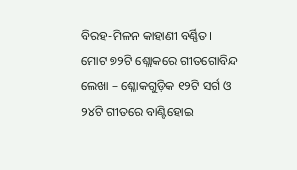ବିରହ-ମିଳନ କାହାଣୀ ବର୍ଣ୍ଣିତ।
ମୋଟ ୭୨ଟି ଶ୍ଲୋକରେ ଗୀତଗୋବିନ୍ଦ ଲେଖା – ଶ୍ଳୋକଗୁଡ଼ିକ ୧୨ଟି ସର୍ଗ ଓ ୨୪ଟି ଗୀତରେ ବାଣ୍ଟିହୋଇ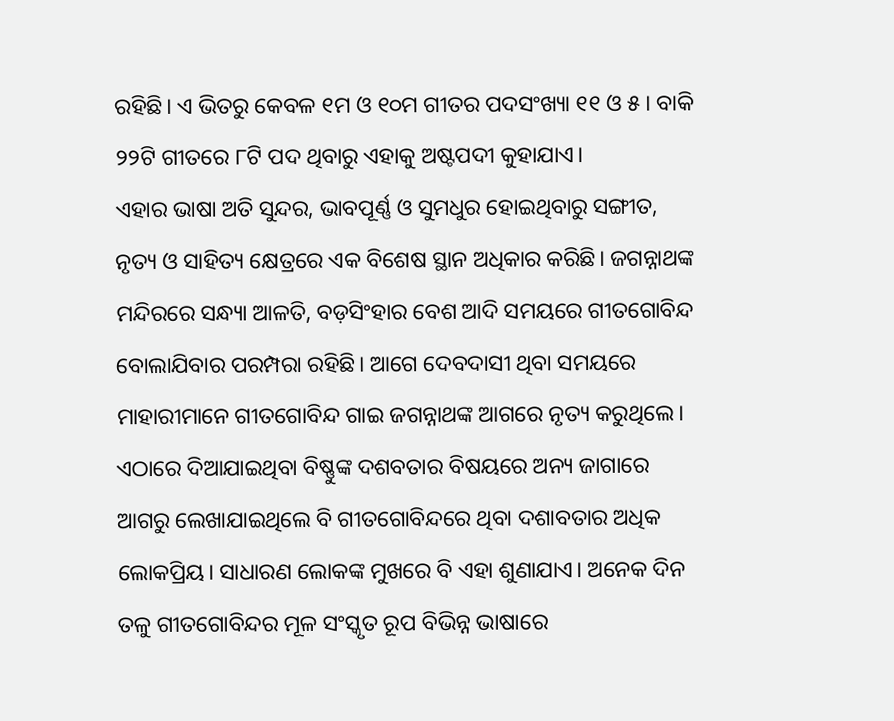ରହିଛି। ଏ ଭିତରୁ କେବଳ ୧ମ ଓ ୧୦ମ ଗୀତର ପଦସଂଖ୍ୟା ୧୧ ଓ ୫। ବାକି ୨୨ଟି ଗୀତରେ ୮ଟି ପଦ ଥିବାରୁ ଏହାକୁ ଅଷ୍ଟପଦୀ କୁହାଯାଏ।
ଏହାର ଭାଷା ଅତି ସୁନ୍ଦର, ଭାବପୂର୍ଣ୍ଣ ଓ ସୁମଧୁର ହୋଇଥିବାରୁ ସଙ୍ଗୀତ, ନୃତ୍ୟ ଓ ସାହିତ୍ୟ କ୍ଷେତ୍ରରେ ଏକ ବିଶେଷ ସ୍ଥାନ ଅଧିକାର କରିଛି। ଜଗନ୍ନାଥଙ୍କ ମନ୍ଦିରରେ ସନ୍ଧ୍ୟା ଆଳତି, ବଡ଼ସିଂହାର ବେଶ ଆଦି ସମୟରେ ଗୀତଗୋବିନ୍ଦ ବୋଲାଯିବାର ପରମ୍ପରା ରହିଛି। ଆଗେ ଦେବଦାସୀ ଥିବା ସମୟରେ ମାହାରୀମାନେ ଗୀତଗୋବିନ୍ଦ ଗାଇ ଜଗନ୍ନାଥଙ୍କ ଆଗରେ ନୃତ୍ୟ କରୁଥିଲେ।
ଏଠାରେ ଦିଆଯାଇଥିବା ବିଷ୍ଣୁଙ୍କ ଦଶବତାର ବିଷୟରେ ଅନ୍ୟ ଜାଗାରେ ଆଗରୁ ଲେଖାଯାଇଥିଲେ ବି ଗୀତଗୋବିନ୍ଦରେ ଥିବା ଦଶାବତାର ଅଧିକ ଲୋକପ୍ରିୟ। ସାଧାରଣ ଲୋକଙ୍କ ମୁଖରେ ବି ଏହା ଶୁଣାଯାଏ। ଅନେକ ଦିନ ତଳୁ ଗୀତଗୋବିନ୍ଦର ମୂଳ ସଂସ୍କୃତ ରୂପ ବିଭିନ୍ନ ଭାଷାରେ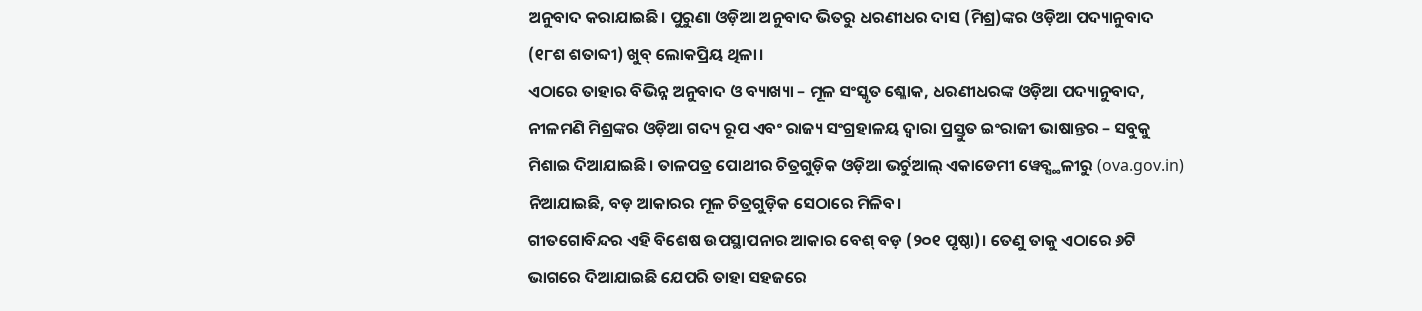ଅନୁବାଦ କରାଯାଇଛି। ପୁରୁଣା ଓଡ଼ିଆ ଅନୁବାଦ ଭିତରୁ ଧରଣୀଧର ଦାସ (ମିଶ୍ର)ଙ୍କର ଓଡ଼ିଆ ପଦ୍ୟାନୁବାଦ (୧୮ଶ ଶତାବ୍ଦୀ) ଖୁବ୍ ଲୋକପ୍ରିୟ ଥିଳା।
ଏଠାରେ ତାହାର ବିଭିନ୍ନ ଅନୁବାଦ ଓ ବ୍ୟାଖ୍ୟା – ମୂଳ ସଂସ୍କୃତ ଶ୍ଳୋକ, ଧରଣୀଧରଙ୍କ ଓଡ଼ିଆ ପଦ୍ୟାନୁବାଦ, ନୀଳମଣି ମିଶ୍ରଙ୍କର ଓଡ଼ିଆ ଗଦ୍ୟ ରୂପ ଏବଂ ରାଜ୍ୟ ସଂଗ୍ରହାଳୟ ଦ୍ୱାରା ପ୍ରସ୍ତୁତ ଇଂରାଜୀ ଭାଷାନ୍ତର – ସବୁକୁ ମିଶାଇ ଦିଆଯାଇଛି। ତାଳପତ୍ର ପୋଥୀର ଚିତ୍ରଗୁଡ଼ିକ ଓଡ଼ିଆ ଭର୍ଚୁଆଲ୍ ଏକାଡେମୀ ୱେବ୍ସ୍ଥଳୀରୁ (ova.gov.in) ନିଆଯାଇଛି, ବଡ଼ ଆକାରର ମୂଳ ଚିତ୍ରଗୁଡ଼ିକ ସେଠାରେ ମିଳିବ।
ଗୀତଗୋବିନ୍ଦର ଏହି ବିଶେଷ ଉପସ୍ଥାପନାର ଆକାର ବେଶ୍ ବଡ଼ (୨୦୧ ପୃଷ୍ଠା)। ତେଣୁ ତାକୁ ଏଠାରେ ୬ଟି ଭାଗରେ ଦିଆଯାଇଛି ଯେପରି ତାହା ସହଜରେ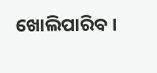ଖୋଲିପାରିବ।